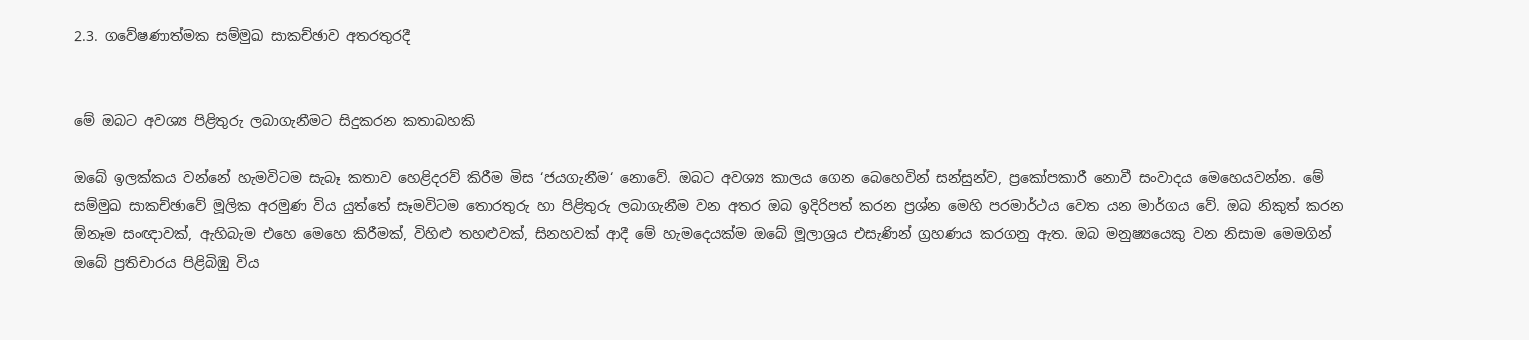2.3. ගවේෂණාත්මක සම්මුඛ සාකච්ඡාව අතරතුරදී


මේ ඔබට අවශ්‍ය පිළිතුරු ලබාගැනීමට සිදුකරන කතාබහකි

ඔබේ ඉලක්කය වන්නේ හැමවිටම සැබෑ කතාව හෙළිදරව් කිරීම මිස ‘ජයගැනීම‘ නොවේ. ඔබට අවශ්‍ය කාලය ගෙන බෙහෙවින් සන්සුන්ව, ප්‍රකෝපකාරී නොවී සංවාදය මෙහෙයවන්න. මේ සම්මුඛ සාකච්ඡාවේ මූලික අරමුණ විය යුත්තේ සෑමවිටම තොරතුරු හා පිළිතුරු ලබාගැනීම වන අතර ඔබ ඉදිරිපත් කරන ප්‍රශ්න මෙහි පරමාර්ථය වෙත යන මාර්ගය වේ. ඔබ නිකුත් කරන ඕනෑම සංඥාවක්, ඇහිබැම එහෙ මෙහෙ කිරීමක්, විහිළු තහළුවක්, සිනහවක් ආදී මේ හැමදෙයක්ම ඔබේ මූලාශ්‍රය එසැණින් ග්‍රහණය කරගනු ඇත. ඔබ මනුෂ්‍යයෙකු වන නිසාම මෙමගින් ඔබේ ප්‍රතිචාරය පිළිබිඹු විය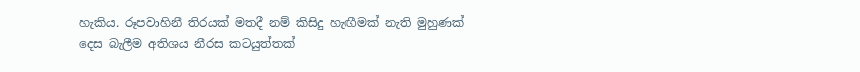හැකිය. රූපවාහිනී තිරයක් මතදී නම් කිසිදු හැඟීමක් නැති මුහුණක් දෙස බැලීම අතිශය නීරස කටයුත්තක්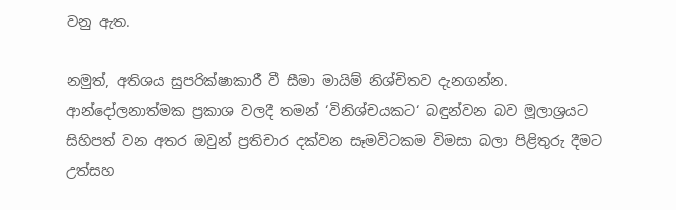වනු ඇත.

නමුත්, අතිශය සුපරික්ෂාකාරී වී සීමා මායිම් නිශ්චිතව දැනගන්න. ආන්දෝලනාත්මක ප්‍රකාශ වලදී තමන් ‘විනිශ්චයකට‘ බඳුන්වන බව මූලාශ්‍රයට සිහිපත් වන අතර ඔවුන් ප්‍රතිචාර දක්වන සෑමවිටකම විමසා බලා පිළිතුරු දීමට උත්සහ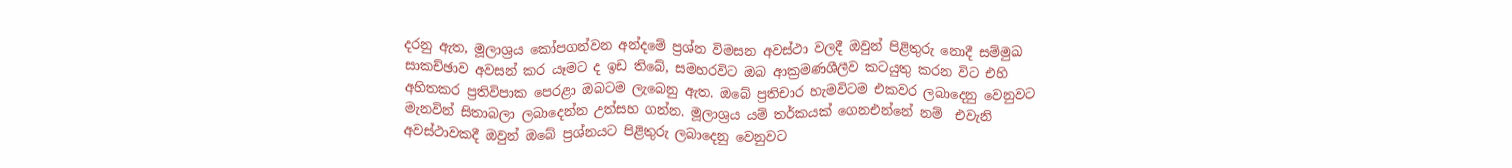දරනු ඇත, මූලාශ්‍රය කෝපගන්වන අන්දමේ ප්‍රශ්න විමසන අවස්ථා වලදී ඔවුන් පිළිතුරු නොදී සම්මුඛ සාකච්ඡාව අවසන් කර යෑමට ද ඉඩ තිබේ, සමහරවිට ඔබ ආක්‍රමණශීලීව කටයුතු කරන විට එහි අහිතකර ප්‍රතිවිපාක පෙරළා ඔබටම ලැබෙනු ඇත. ඔබේ ප්‍රතිචාර හැමවිටම එකවර ලබාදෙනු වෙනුවට මැනවින් සිතාබලා ලබාදෙන්න උත්සහ ගන්න. මූලාශ්‍රය යම් තර්කයක් ගෙනඑන්නේ නම්  එවැනි අවස්ථාවකදී ඔවුන් ඔබේ ප්‍රශ්නයට පිළිතුරු ලබාදෙනු වෙනුවට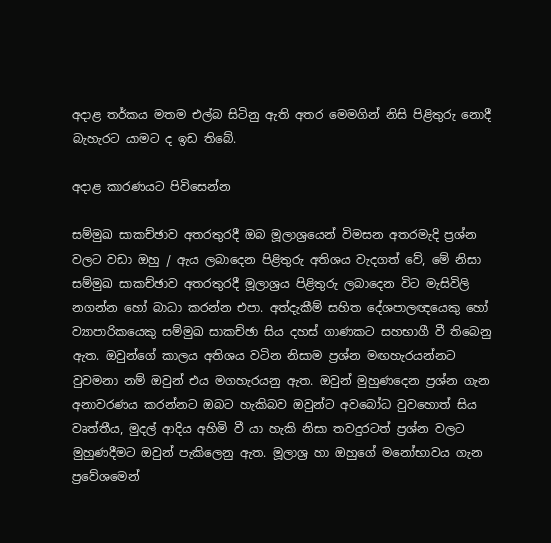අදාළ තර්කය මතම එල්බ සිටිනු ඇති අතර මෙමගින් නිසි පිළිතුරු නොදී බැහැරට යාමට ද ඉඩ තිබේ.

අදාළ කාරණයට පිවිසෙන්න

සම්මුඛ සාකච්ඡාව අතරතුරදී ඔබ මූලාශ්‍රයෙන් විමසන අතරමැදි ප්‍රශ්න වලට වඩා ඔහු / ඇය ලබාදෙන පිළිතුරු අතිශය වැදගත් වේ, මේ නිසා සම්මුඛ සාකච්ඡාව අතරතුරදී මූලාශ්‍රය පිළිතුරු ලබාදෙන විට මැසිවිලි නගන්න හෝ බාධා කරන්න එපා. අත්දැකීම් සහිත දේශපාලඥයෙකු හෝ ව්‍යාපාරිකයෙකු සම්මුඛ සාකච්ඡා සිය දහස් ගාණකට සහභාගී වී තිබෙනු ඇත. ඔවුන්ගේ කාලය අතිශය වටින නිසාම ප්‍රශ්න මඟහැරයන්නට වුවමනා නම් ඔවුන් එය මගහැරයනු ඇත. ඔවුන් මුහුණදෙන ප්‍රශ්න ගැන අනාවරණය කරන්නට ඔබට හැකිබව ඔවුන්ට අවබෝධ වුවහොත් සිය වෘත්තීය, මුදල් ආදිය අහිමි වී යා හැකි නිසා තවදුරටත් ප්‍රශ්න වලට මුහුණදීමට ඔවුන් පැකිලෙනු ඇත. මූලාශ්‍ර හා ඔහුගේ මනෝභාවය ගැන ප්‍රවේශමෙන්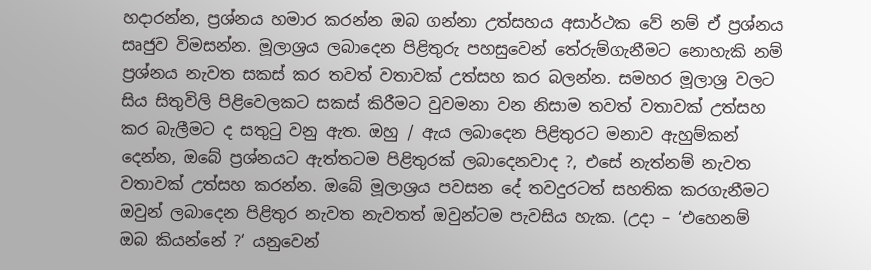හදාරන්න, ප්‍රශ්නය හමාර කරන්න ඔබ ගන්නා උත්සහය අසාර්ථක වේ නම් ඒ ප්‍රශ්නය සෘජුව විමසන්න. මූලාශ්‍රය ලබාදෙන පිළිතුරු පහසුවෙන් තේරුම්ගැනීමට නොහැකි නම් ප්‍රශ්නය නැවත සකස් කර තවත් වතාවක් උත්සහ කර බලන්න. සමහර මූලාශ්‍ර වලට සිය සිතුවිලි පිළිවෙලකට සකස් කිරීමට වුවමනා වන නිසාම තවත් වතාවක් උත්සහ කර බැලීමට ද සතුටු වනු ඇත. ඔහු / ඇය ලබාදෙන පිළිතුරට මනාව ඇහුම්කන් දෙන්න, ඔබේ ප්‍රශ්නයට ඇත්තටම පිළිතුරක් ලබාදෙනවාද ?, එසේ නැත්නම් නැවත වතාවක් උත්සහ කරන්න. ඔබේ මූලාශ්‍රය පවසන දේ තවදුරටත් සහතික කරගැනීමට ඔවුන් ලබාදෙන පිළිතුර නැවත නැවතත් ඔවුන්ටම පැවසිය හැක. (උදා – ‘එහෙනම් ඔබ කියන්නේ ?‘ යනුවෙන්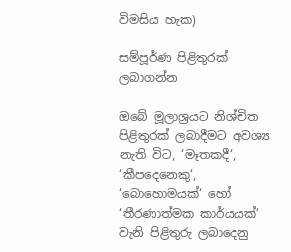විමසිය හැක)

සම්පූර්ණ පිළිතුරක් ලබාගන්න

ඔබේ මූලාශ්‍රයට නිශ්චිත පිළිතුරක් ලබාදීමට අවශ්‍ය නැති විට, ‘මෑතකදී‘, ‘කීපදෙනෙකු‘, ‘බොහොමයක්‘ හෝ ‘තීරණාත්මක කාර්යයක්‘ වැනි පිළිතුරු ලබාදෙනු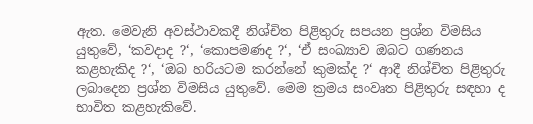ඇත. මෙවැනි අවස්ථාවකදී නිශ්චිත පිළිතුරු සපයන ප්‍රශ්න විමසිය යුතුවේ, ‘කවදාද ?‘, ‘කොපමණද ?‘, ‘ඒ සංඛ්‍යාව ඔබට ගණනය කළහැකිද ?‘, ‘ඔබ හරියටම කරන්නේ කුමක්ද ?‘ ආදී නිශ්චිත පිළිතුරු ලබාදෙන ප්‍රශ්න විමසිය යුතුවේ. මෙම ක්‍රමය සංවෘත පිළිතුරු සඳහා ද භාවිත කළහැකිවේ.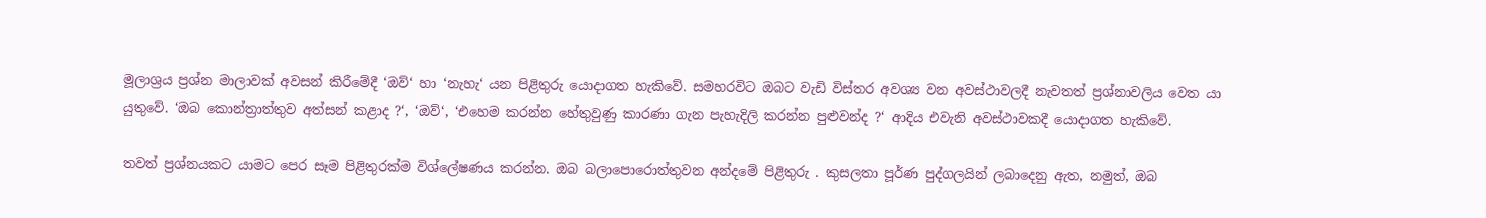මූලාශ්‍රය ප්‍රශ්න මාලාවක් අවසන් කිරීමේදී ‘ඔව්‘ හා ‘නැහැ‘ යන පිළිතුරු යොදාගත හැකිවේ. සමහරවිට ඔබට වැඩි විස්තර අවශ්‍ය වන අවස්ථාවලදී නැවතත් ප්‍රශ්නාවලිය වෙත යා යුතුවේ. ‘ඔබ කොන්ත්‍රාත්තුව අත්සන් කළාද ?‘, ‘ඔව්‘, ‘එහෙම කරන්න හේතුවුණු කාරණා ගැන පැහැදිලි කරන්න පුළුවන්ද ?‘ ආදිය එවැනි අවස්ථාවකදී යොදාගත හැකිවේ.

තවත් ප්‍රශ්නයකට යාමට පෙර සෑම පිළිතුරක්ම විශ්ලේෂණය කරන්න. ඔබ බලාපොරොත්තුවන අන්දමේ පිළිතුරු . කුසලතා පූර්ණ පුද්ගලයින් ලබාදෙනු ඇත, නමුත්, ඔබ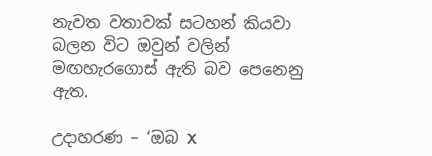නැවත වතාවක් සටහන් කියවා බලන විට ඔවුන් වලින් මඟහැරගොස් ඇති බව පෙනෙනු ඇත.

උදාහරණ – ‘ඔබ X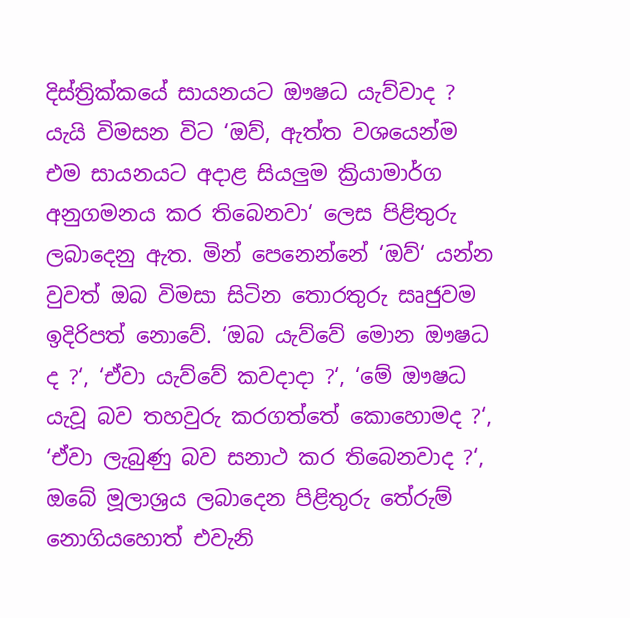දිස්ත්‍රික්කයේ සායනයට ඖෂධ යැව්වාද ? යැයි විමසන විට ‘ඔව්, ඇත්ත වශයෙන්ම එම සායනයට අදාළ සියලුම ක්‍රියාමාර්ග අනුගමනය කර තිබෙනවා‘ ලෙස පිළිතුරු ලබාදෙනු ඇත. මින් පෙනෙන්නේ ‘ඔව්‘ යන්න වුවත් ඔබ විමසා සිටින තොරතුරු සෘජුවම ඉදිරිපත් නොවේ. ‘ඔබ යැව්වේ මොන ඖෂධ ද ?‘, ‘ඒවා යැව්වේ කවදාදා ?‘, ‘මේ ඖෂධ යැවූ බව තහවුරු කරගත්තේ කොහොමද ?‘, ‘ඒවා ලැබුණු බව සනාථ කර තිබෙනවාද ?‘, ඔබේ මූලාශ්‍රය ලබාදෙන පිළිතුරු තේරුම් නොගියහොත් එවැනි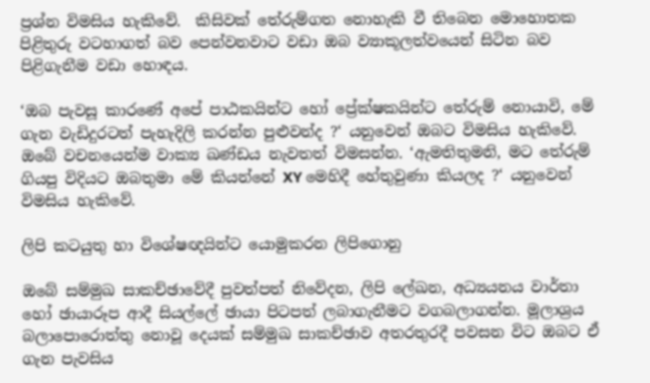ප්‍රශ්න විමසිය හැකිවේ.  කිසිවක් තේරුම්ගත නොහැකි වී තිබෙන මොහොතක පිළිතුරු වටහාගත් බව පෙන්වනවාට වඩා ඔබ ව්‍යාකූලත්වයෙන් සිටින බව පිළිගැනීම වඩා හොඳය.

‘ඔබ පැවසූ කාරණේ අපේ පාඨකයින්ට හෝ ප්‍රේක්ෂකයින්ට තේරුම් නොයාවි, මේ ගැන වැඩිදුරටත් පැහැදිලි කරන්න පුළුවන්ද ?‘ යනුවෙන් ඔබට විමසිය හැකිවේ. ඔබේ වචනයෙන්ම වාක්‍ය ඛණ්ඩය නැවතත් විමසන්න. ‘ඇමතිතුමනි, මට තේරුම් ගියපු විදියට ඔබතුමා මේ කියන්නේ XY මෙහිදී හේතුවුණා කියලද ?‘ යනුවෙන් විමසිය හැකිවේ.

ලිපි කටයුතු හා විශේෂඥයින්ට යොමුකරන ලිපිගොනු

ඔබේ සම්මුඛ සාකච්ඡාවේදී පුවත්පත් නිවේදන, ලිපි ලේඛන, අධ්‍යයනය වාර්තා හෝ ඡායාරූප ආදී සියල්ලේ ඡායා පිටපත් ලබාගැනීමට වගබලාගන්න. මූලාශ්‍රය බලාපොරොත්තු නොවූ දෙයක් සම්මුඛ සාකච්ඡාව අතරතුරදී පවසන විට ඔබට ඒ ගැන පැවසිය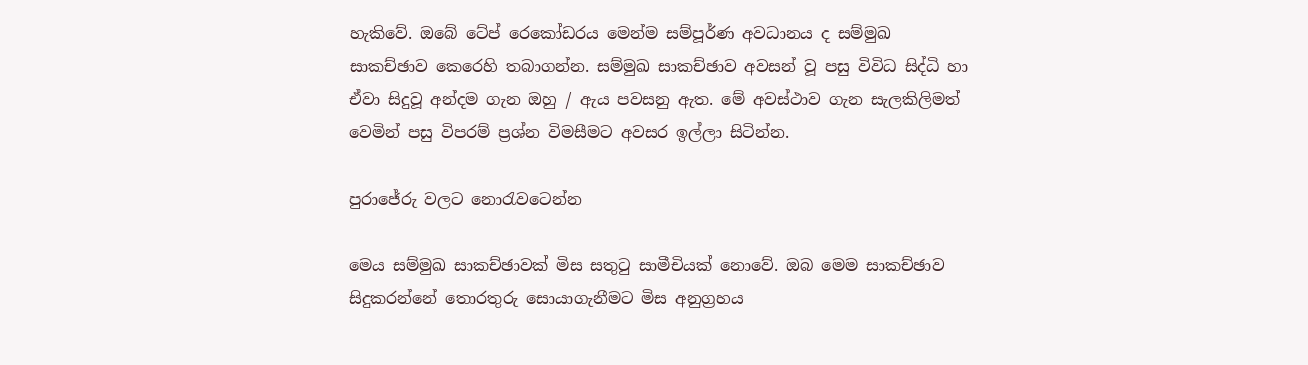හැකිවේ. ඔබේ ටේප් රෙකෝඩරය මෙන්ම සම්පූර්ණ අවධානය ද සම්මුඛ සාකච්ඡාව කෙරෙහි තබාගන්න. සම්මුඛ සාකච්ඡාව අවසන් වූ පසු විවිධ සිද්ධි හා ඒවා සිදුවූ අන්දම ගැන ඔහු / ඇය පවසනු ඇත. මේ අවස්ථාව ගැන සැලකිලිමත් වෙමින් පසු විපරම් ප්‍රශ්න විමසීමට අවසර ඉල්ලා සිටින්න.

පුරාජේරු වලට නොරැවටෙන්න

මෙය සම්මුඛ සාකච්ඡාවක් මිස සතුටු සාමීචියක් නොවේ. ඔබ මෙම සාකච්ඡාව සිදුකරන්නේ තොරතුරු සොයාගැනීමට මිස අනුග්‍රහය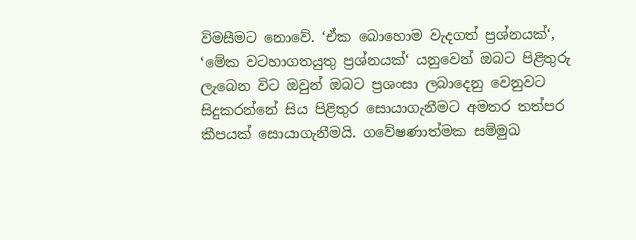විමසීමට නොවේ. ‘ඒක බොහොම වැදගත් ප්‍රශ්නයක්‘, ‘මේක වටහාගතයුතු ප්‍රශ්නයක්‘ යනුවෙන් ඔබට පිළිතුරු ලැබෙන විට ඔවුන් ඔබට ප්‍රශංසා ලබාදෙනු වෙනුවට සිදුකරන්නේ සිය පිළිතුර සොයාගැනීමට අමතර තත්පර කීපයක් සොයාගැනීමයි. ගවේෂණාත්මක සම්මුඛ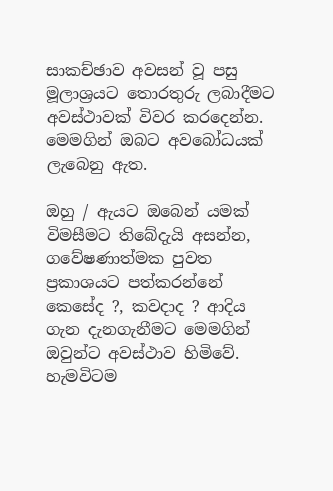සාකච්ඡාව අවසන් වූ පසු මූලාශ්‍රයට තොරතුරු ලබාදීමට අවස්ථාවක් විවර කරදෙන්න. මෙමගින් ඔබට අවබෝධයක් ලැබෙනු ඇත.

ඔහු / ඇයට ඔබෙන් යමක් විමසීමට තිබේදැයි අසන්න, ගවේෂණාත්මක පුවත ප්‍රකාශයට පත්කරන්නේ කෙසේද ?, කවදාද ? ආදිය ගැන දැනගැනීමට මෙමගින් ඔවුන්ට අවස්ථාව හිමිවේ. හැමවිටම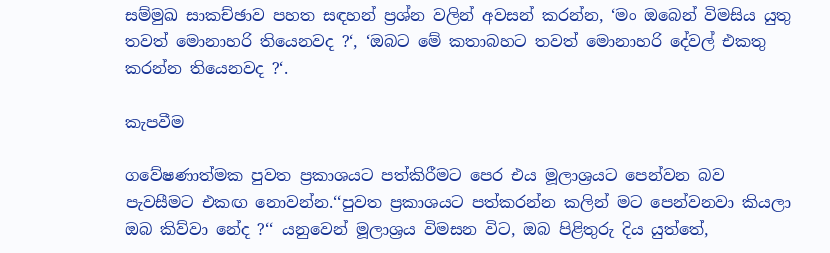සම්මුඛ සාකච්ඡාව පහත සඳහන් ප්‍රශ්න වලින් අවසන් කරන්න, ‘මං ඔබෙන් විමසිය යුතු තවත් මොනාහරි තියෙනවද ?‘, ‘ඔබට මේ කතාබහට තවත් මොනාහරි දේවල් එකතු කරන්න තියෙනවද ?‘.

කැපවීම

ගවේෂණාත්මක පුවත ප්‍රකාශයට පත්කිරීමට පෙර එය මූලාශ්‍රයට පෙන්වන බව පැවසීමට එකඟ නොවන්න.‘‘පුවත ප්‍රකාශයට පත්කරන්න කලින් මට පෙන්වනවා කියලා ඔබ කිව්වා නේද ?‘‘ යනුවෙන් මූලාශ්‍රය විමසන විට, ඔබ පිළිතුරු දිය යුත්තේ,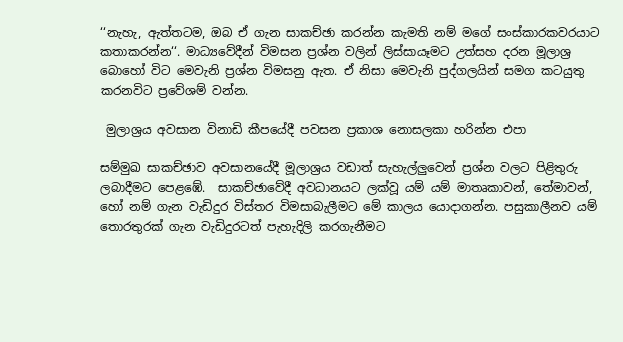‘‘නැහැ, ඇත්තටම, ඔබ ඒ ගැන සාකච්ඡා කරන්න කැමති නම් මගේ සංස්කාරකවරයාට කතාකරන්න‘‘. මාධ්‍යවේදීන් විමසන ප්‍රශ්න වලින් ලිස්සායෑමට උත්සහ දරන මූලාශ්‍ර බොහෝ විට මෙවැනි ප්‍රශ්න විමසනු ඇත. ඒ නිසා මෙවැනි පුද්ගලයින් සමග කටයුතු කරනවිට ප්‍රවේශම් වන්න.

 මුලාශ්‍රය අවසාන විනාඩි කීපයේදී පවසන ප්‍රකාශ නොසලකා හරින්න එපා

සම්මුඛ සාකච්ඡාව අවසානයේදී මූලාශ්‍රය වඩාත් සැහැල්ලුවෙන් ප්‍රශ්න වලට පිළිතුරු ලබාදීමට පෙළඹේ.  සාකච්ඡාවේදී අවධානයට ලක්වූ යම් යම් මාතෘකාවන්, තේමාවන්, හෝ නම් ගැන වැඩිදුර විස්තර විමසාබැලීමට මේ කාලය යොදාගන්න. පසුකාලීනව යම් තොරතුරක් ගැන වැඩිදුරටත් පැහැදිලි කරගැනීමට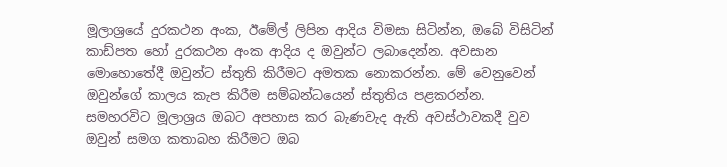මූලාශ්‍රයේ දුරකථන අංක, ඊමේල් ලිපින ආදිය විමසා සිටින්න, ඔබේ විසිටින් කාඩ්පත හෝ දුරකථන අංක ආදිය ද ඔවුන්ට ලබාදෙන්න. අවසාන මොහොතේදී ඔවුන්ට ස්තුති කිරීමට අමතක නොකරන්න. මේ වෙනුවෙන් ඔවුන්ගේ කාලය කැප කිරීම සම්බන්ධයෙන් ස්තුතිය පළකරන්න.  සමහරවිට මූලාශ්‍රය ඔබට අපහාස කර බැණවැද ඇති අවස්ථාවකදී වුව ඔවුන් සමග කතාබහ කිරීමට ඔබ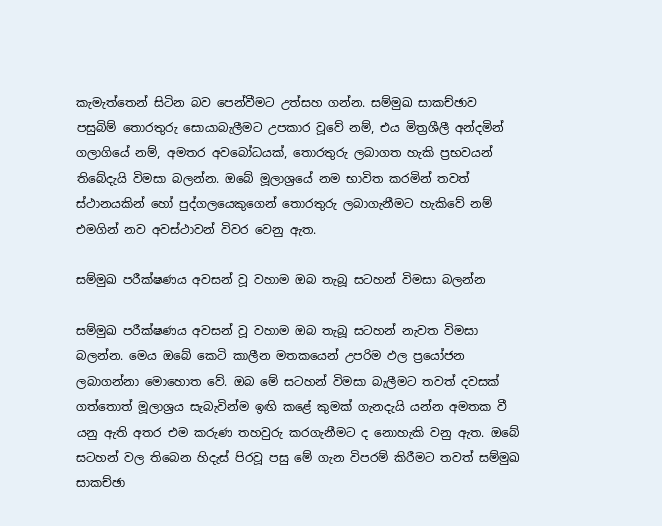කැමැත්තෙන් සිටින බව පෙන්වීමට උත්සහ ගන්න. සම්මුඛ සාකච්ඡාව පසුබිම් තොරතුරු සොයාබැලීමට උපකාර වූවේ නම්, එය මිත්‍රශීලී අන්දමින් ගලාගියේ නම්, අමතර අවබෝධයක්, තොරතුරු ලබාගත හැකි ප්‍රභවයන් තිබේදැයි විමසා බලන්න. ඔබේ මූලාශ්‍රයේ නම භාවිත කරමින් තවත් ස්ථානයකින් හෝ පුද්ගලයෙකුගෙන් තොරතුරු ලබාගැනීමට හැකිවේ නම් එමගින් නව අවස්ථාවන් විවර වෙනු ඇත.

සම්මුඛ පරීක්ෂණය අවසන් වූ වහාම ඔබ තැබූ සටහන් විමසා බලන්න

සම්මුඛ පරීක්ෂණය අවසන් වූ වහාම ඔබ තැබූ සටහන් නැවත විමසා බලන්න. මෙය ඔබේ කෙටි කාලීන මතකයෙන් උපරිම ඵල ප්‍රයෝජන ලබාගන්නා මොහොත වේ. ඔබ මේ සටහන් විමසා බැලීමට තවත් දවසක් ගත්තොත් මූලාශ්‍රය සැබැවින්ම ඉඟි කළේ කුමක් ගැනදැයි යන්න අමතක වී යනු ඇති අතර එම කරුණ තහවුරු කරගැනීමට ද නොහැකි වනු ඇත. ඔබේ සටහන් වල තිබෙන හිදැස් පිරවූ පසු මේ ගැන විපරම් කිරීමට තවත් සම්මුඛ සාකච්ඡා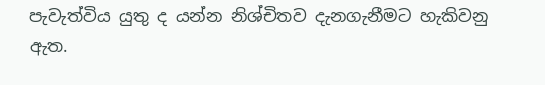පැවැත්විය යුතු ද යන්න නිශ්චිතව දැනගැනීමට හැකිවනු ඇත.